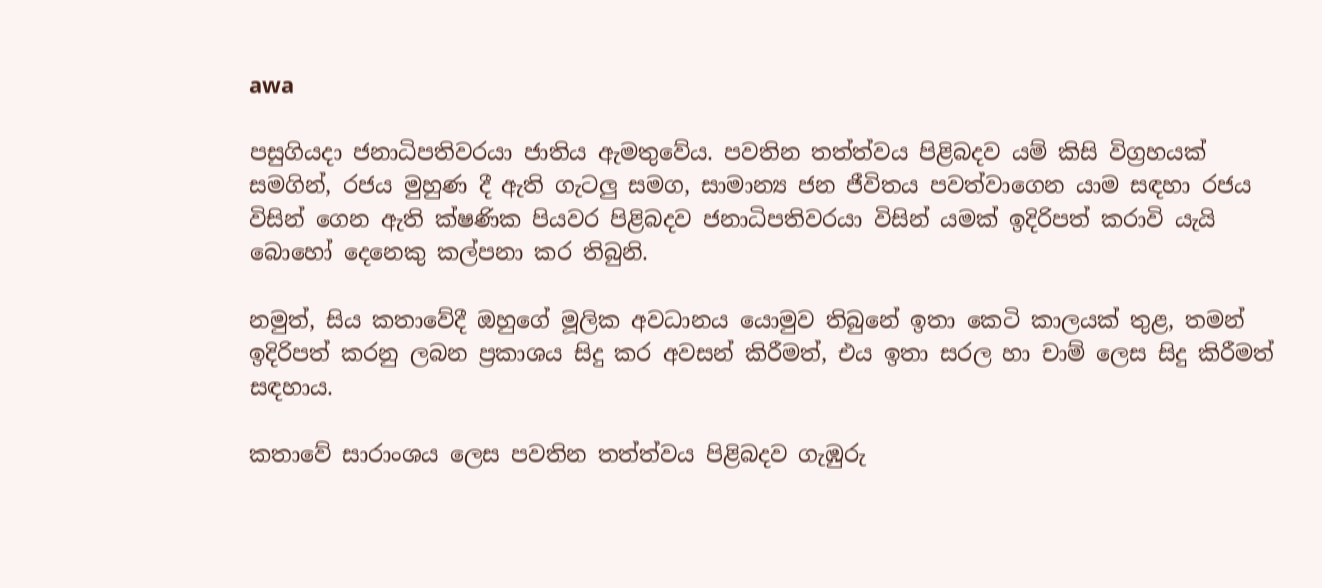awa

පසුගියදා ජනාධිපතිවරයා ජාතිය ඇමතුවේය. පවතින තත්ත්වය පිළිබදව යම් කිසි විග්‍රහයක් සමගින්, රජය මුහුණ දී ඇති ගැටලු සමග, සාමාන්‍ය ජන ජීවිතය පවත්වාගෙන යාම සඳහා රජය විසින් ගෙන ඇති ක්ෂණික පියවර පිළිබදව ජනාධිපතිවරයා විසින් යමක් ඉදිරිපත් කරාවි යැයි බොහෝ දෙනෙකු කල්පනා කර තිබුනි.

නමුත්, සිය කතාවේදී ඔහුගේ මූලික අවධානය යොමුව තිබුනේ ඉතා කෙටි කාලයක් තුළ, තමන් ඉදිරිපත් කරනු ලබන ප්‍රකාශය සිදු කර අවසන් කිරීමත්, එය ඉතා සරල හා චාම් ලෙස සිදු කිරීමත් සඳහාය.

කතාවේ සාරාංශය ලෙස පවතින තත්ත්වය පිළිබදව ගැඹුරු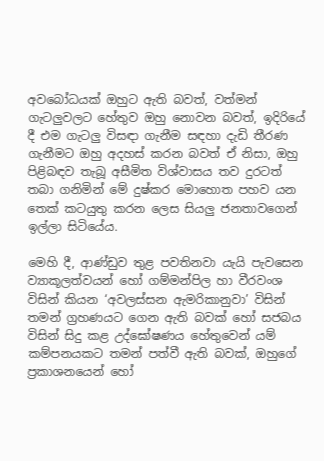අවබෝධයක් ඔහුට ඇති බවත්, වත්මන් ගැටලුවලට හේතුව ඔහු නොවන බවත්, ඉදිරියේ දී එම ගැටලු විසඳා ගැනීම සඳහා දැඩි තීරණ ගැනීමට ඔහු අදහස් කරන බවත් ඒ නිසා, ඔහු පිළිබඳව තැබූ අසීමිත විශ්වාසය තව දුරටත් තබා ගනිමින් මේ දුෂ්කර මොහොත පහව යන තෙක් කටයුතු කරන ලෙස සියලු ජනතාවගෙන් ඉල්ලා සිටියේය.

මෙහි දී, ආණ්ඩුව තුළ පවතිනවා යැයි පැවසෙන ව්‍යාකූලත්වයන් හෝ ගම්මන්පිල හා වීරවංශ විසින් කියන ‘අවලස්සන ඇමරිකානුවා’ විසින් තමන් ග්‍රහණයට ගෙන ඇති බවක් හෝ සජබය විසින් සිදු කළ උද්ඝෝෂණය හේතුවෙන් යම් කම්පනයකට තමන් පත්වී ඇති බවක්, ඔහුගේ ප්‍රකාශනයෙන් හෝ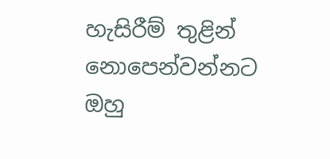හැසිරීම් තුළින් නොපෙන්වන්නට ඔහු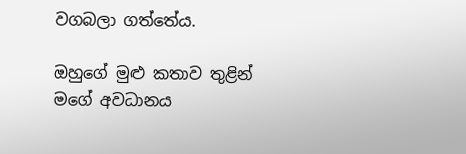වගබලා ගත්තේය.

ඔහුගේ මුළු කතාව තුළින් මගේ අවධානය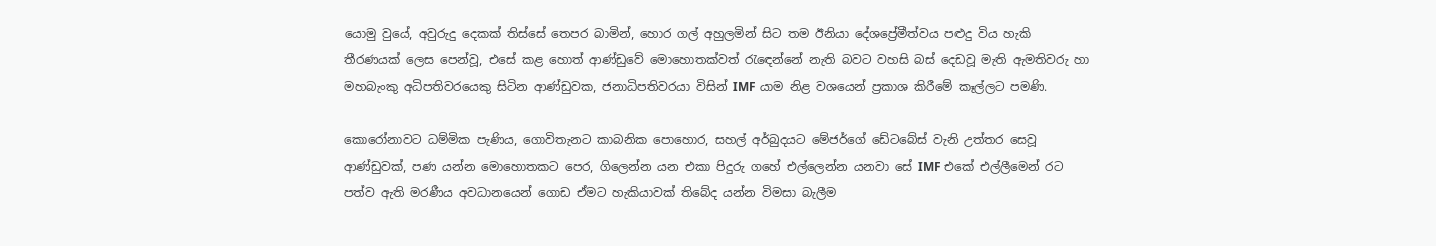යොමු වුයේ, අවුරුදු දෙකක් තිස්සේ තෙපර බාමින්, හොර ගල් අහුලමින් සිට තම ඊනියා දේශප්‍රේමීත්වය පළුදු විය හැකි තීරණයක් ලෙස පෙන්වූ, එසේ කළ හොත් ආණ්ඩුවේ මොහොතක්වත් රැඳෙන්නේ නැති බවට වහසි බස් දෙඩවූ මැති ඇමතිවරු හා මහබැංකු අධිපතිවරයෙකු සිටින ආණ්ඩුවක, ජනාධිපතිවරයා විසින් IMF යාම නිළ වශයෙන් ප්‍රකාශ කිරී‌මේ කෑල්ලට පමණි.

කොරෝනාවට ධම්මික පැණිය, ගොවිතැනට කාබනික පොහොර, සහල් අර්බුදයට මේජර්ගේ ඩේටබේස් වැනි උත්තර සෙවූ ආණ්ඩුවක්, පණ යන්න මොහොතකට පෙර, ගිලෙන්න යන එකා පිදුරු ගහේ එල්ලෙන්න යනවා සේ IMF එකේ එල්ලීමෙන් රට පත්ව ඇති මරණීය අවධානයෙන් ගොඩ ඒමට හැකියාවක් තිබේද යන්න විමසා බැලීම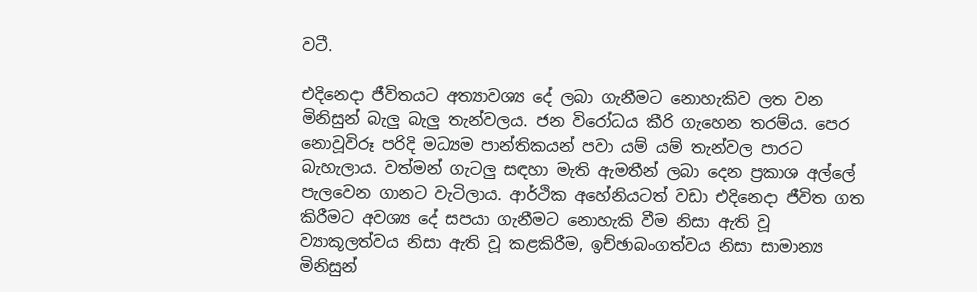වටී.

එදිනෙදා ජීවිතයට අත්‍යාවශ්‍ය දේ ලබා ගැනීමට නොහැකිව ලත වන මිනිසුන් බැලු බැලු තැන්වලය. ජන විරෝධය කීරි ගැහෙන තරම්ය. පෙර නොවූවිරූ පරිදි මධ්‍යම පාන්තිකයන් පවා යම් යම් තැන්වල පාරට බැහැලාය. වත්මන් ගැටලු සඳහා මැති ඇමතීන් ලබා දෙන ප්‍රකාශ අල්ලේ පැලවෙන ගානට වැටිලාය. ආර්ථික අහේනියටත් වඩා එදිනෙදා ජීවිත ගත කිරීමට අවශ්‍ය දේ සපයා ගැනීමට නොහැකි වීම නිසා ඇති වූ ව්‍යාකූලත්වය නිසා ඇති වූ කළකිරීම, ඉච්ඡාබංගත්වය නිසා සාමාන්‍ය මිනිසුන්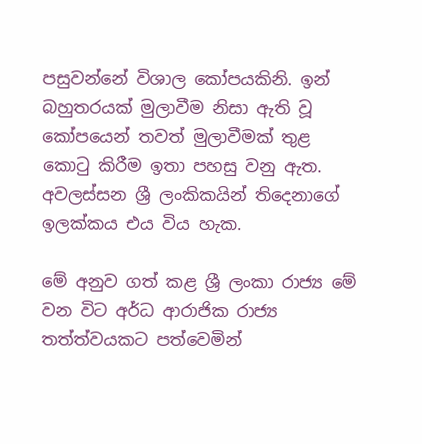පසුවන්නේ විශාල කෝපයකිනි. ඉන් බහුතරයක් මුලාවීම නිසා ඇති වූ කෝපයෙන් තවත් මුලාවීමක් තුළ කොටු කිරීම ඉතා පහසු වනු ඇත. අවලස්සන ශ්‍රී ලංකිකයින් තිදෙනාගේ ඉලක්කය එය විය හැක.

මේ අනුව ගත් කළ ශ්‍රී ලංකා රාජ්‍ය මේ වන විට අර්ධ ආරාජික රාජ්‍ය තත්ත්වයකට පත්වෙමින්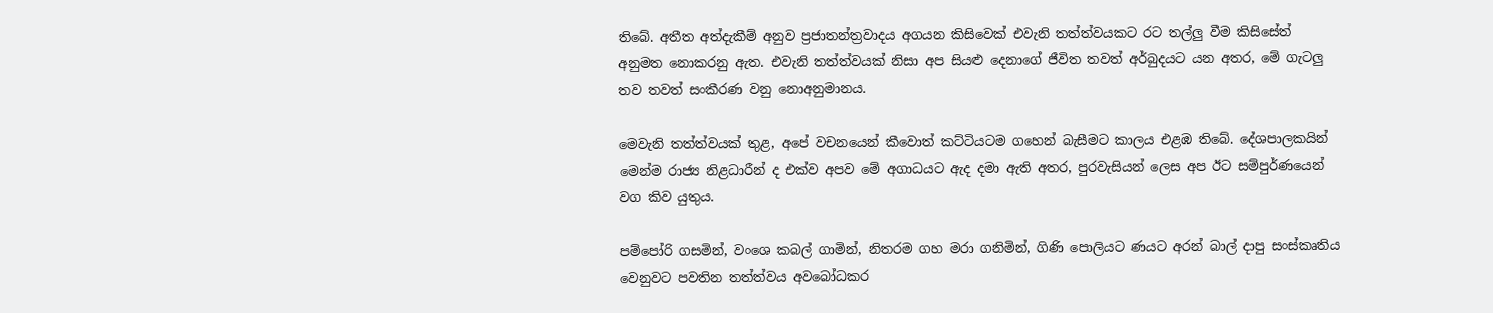තිබේ. අතීත අත්දැකීම් අනුව ප්‍රජාතන්ත්‍රවාදය අගයන කිසිවෙක් එවැනි තත්ත්වයකට රට තල්ලු වීම කිසිසේත් අනුමත නොකරනු ඇත. එවැනි තත්ත්වයක් නිසා අප සියළු දෙනාගේ ජීවිත තවත් අර්බුදයට යන අතර, මේ ගැටලු තව තවත් සංකීරණ වනු නොඅනුමානය.

මෙවැනි තත්ත්වයක් තුළ, අපේ වචනයෙන් කීවොත් කට්ටියටම ගහෙන් බැසීමට කාලය එළඹ තිබේ. දේශපාලකයින් මෙන්ම රාජ්‍ය නිළධාරීන් ද එක්ව අපව මේ අගාධයට ඇද දමා ඇති අතර, පුරවැසියන් ලෙස අප ඊට සම්පුර්ණයෙන් වග කිව යුතුය.

පම්පෝරි ගසමින්, වංශෙ කබල් ගාමින්, නිතරම ගහ මරා ගනිමින්, ගිණි පොලියට ණයට අරන් බාල් දාපු සංස්කෘතිය වෙනුවට පවතින තත්ත්වය අවබෝධකර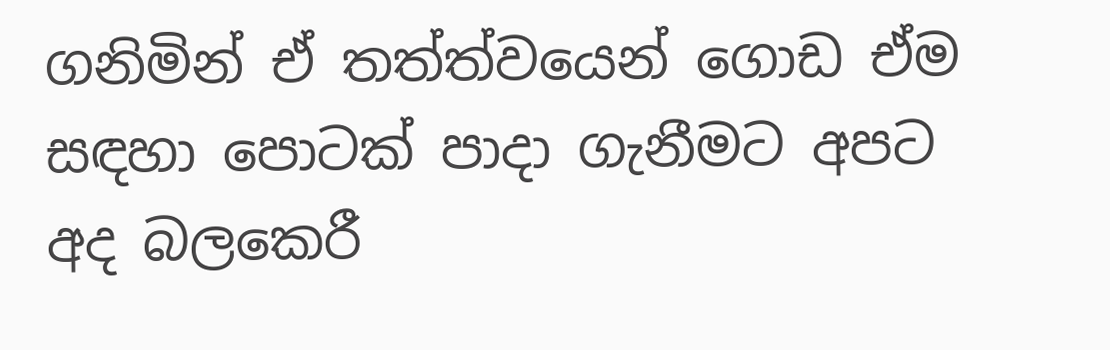ගනිමින් ඒ තත්ත්වයෙන් ගොඩ ඒම සඳහා පොටක් පාදා ගැනීමට අපට අද බලකෙරී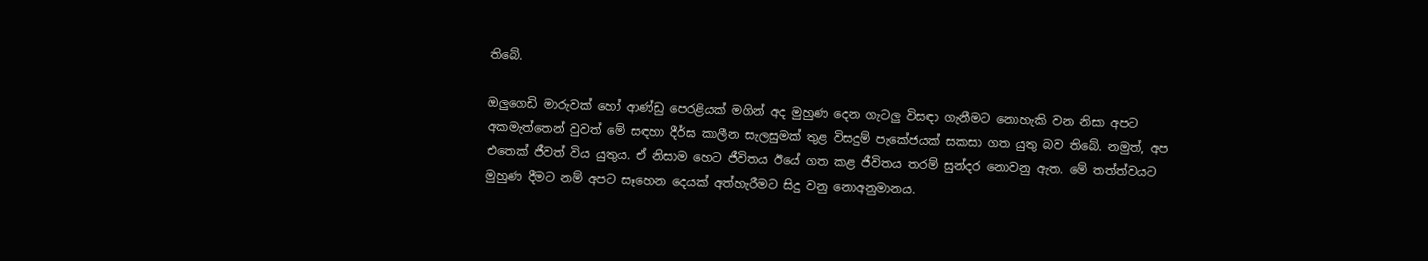තිබේ.

ඔලුගෙඩි මාරුවක් හෝ ආණ්ඩු පෙරළියක් මගින් අද මුහුණ දෙන ගැටලු විසඳා ගැනීමට නොහැකි වන නිසා අපට අකමැත්තෙන් වුවත් මේ සඳහා දීර්ඝ කාලීන සැලසුමක් තුළ විසදුම් පැකේජයක් සකසා ගත යුතු බව තිබේ. නමුත්, අප එතෙක් ජීවත් විය යුතුය. ඒ නිසාම හෙට ජීවිතය ඊයේ ගත කළ ජීවිතය තරම් සුන්දර නොවනු ඇත. මේ තත්ත්වයට මුහුණ දීමට නම් අපට සෑහෙන දෙයක් අත්හැරීමට සිදු වනු නොඅනුමානය.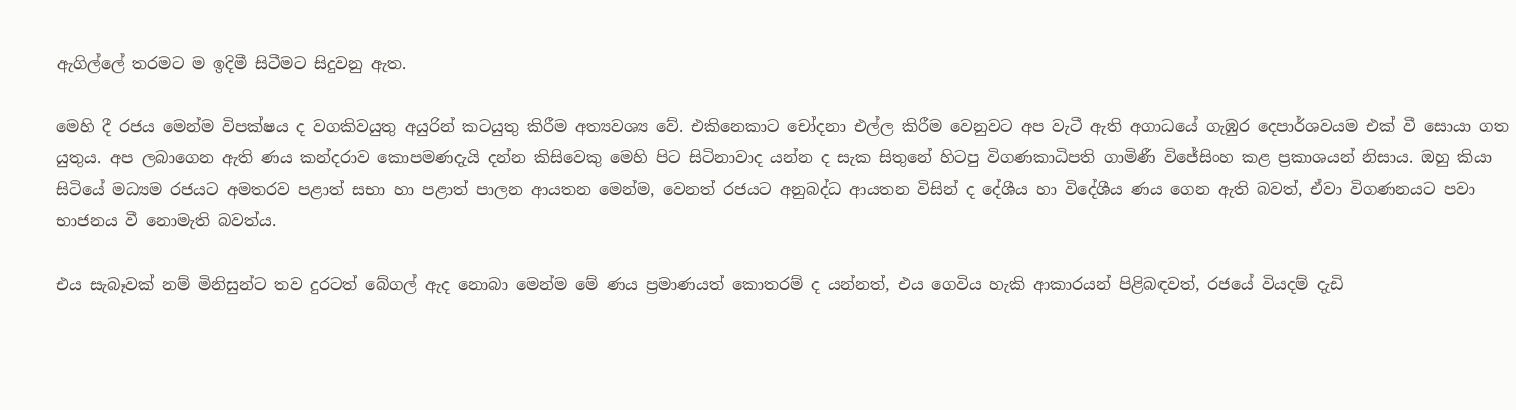ඇගිල්ලේ තරමට ම ඉදිමී සිටීමට සිදුවනු ඇත.

මෙහි දී රජය මෙන්ම විපක්ෂය ද වගකිවයුතු අයුරින් කටයුතු කිරීම අත්‍යවශ්‍ය වේ. එකිනෙකාට චෝදනා එල්ල කිරීම වෙනුවට අප වැටී ඇති අගාධයේ ගැඹුර දෙපාර්ශවයම එක් වී සොයා ගත යුතුය. අප ලබාගෙන ඇති ණය කන්දරාව කොපමණදැයි දන්න කිසිවෙකු මෙහි පිට සිටිනාවාද යන්න ද සැක සිතුනේ හිටපු විගණකාධිපති ගාමිණී විජේසිංහ කළ ප්‍රකාශයන් නිසාය. ඔහු කියා සිටියේ මධ්‍යම රජයට අමතරව පළාත් සභා හා පළාත් පාලන ආයතන මෙන්ම, වෙනත් රජයට අනුබද්ධ ආයතන විසින් ද දේශීය හා විදේශීය ණය ගෙන ඇති බවත්, ඒවා විගණනයට පවා භාජනය වී නොමැති බවත්ය.

එය සැබෑවක් නම් මිනිසුන්ට තව දුරටත් බේගල් ඇද නොබා මෙන්ම මේ ණය ප්‍රමාණයත් කොතරම් ද යන්නත්, එය ගෙවිය හැකි ආකාරයන් පිළිබඳවත්, රජයේ වියදම් දැඩි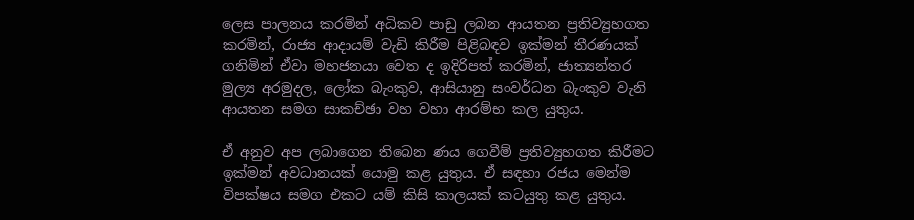ලෙස පාලනය කරමින් අධිකව පාඩු ලබන ආයතන ප්‍රතිව්‍යුහගත කරමින්, රාජ්‍ය ආදායම් වැඩි කිරීම පිළිබඳව ඉක්මන් තීරණයක් ගනිමින් ඒවා මහජනයා වෙත ද ඉදිරිපත් කරමින්, ජාත්‍යන්තර මුල්‍ය අරමුදල, ලෝක බැංකුව, ආසියානු සංවර්ධන බැංකුව වැනි ආයතන සමග සාකච්ඡා වහ වහා ආරම්භ කල යුතුය.

ඒ අනුව අප ලබාගෙන තිබෙන ණය ගෙවීම් ප්‍රතිව්‍යුහගත කිරීමට ඉක්මන් අවධානයක් යොමු කළ යුතුය. ඒ සඳහා රජය මෙන්ම විපක්ෂය සමග එකට යම් කිසි කාලයක් කටයුතු කළ යුතුය.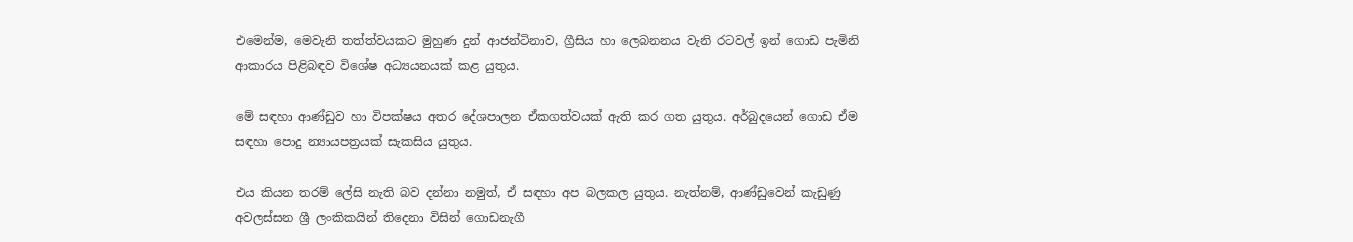එමෙන්ම, මෙවැනි තත්ත්වයකට මුහුණ දුන් ආජන්ටිනාව, ග්‍රීසිය හා ලෙබනනය වැනි රටවල් ඉන් ගොඩ පැමිනි ආකාරය පිළිබඳව විශේෂ අධ්‍යයනයක් කළ යුතුය.

මේ සඳහා ආණ්ඩුව හා විපක්ෂය අතර දේශපාලන ඒකගත්වයක් ඇති කර ගත යුතුය. අර්බුදයෙන් ගොඩ ඒම සඳහා පොදු න්‍යායපත්‍රයක් සැකසිය යුතුය.

එය කියන තරම් ලේසි නැති බව දන්නා නමුත්, ඒ සඳහා අප බලකල යුතුය. නැත්නම්, ආණ්ඩුවෙන් කැඩුණු අවලස්සන ශ්‍රී ලංකිකයින් තිදෙනා විසින් ගොඩනැගී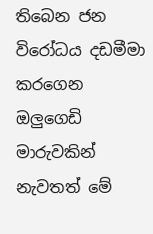තිබෙන ජන විරෝධය දඩමීමා කරගෙන ඔලුගෙඩි මාරුවකින් නැවතත් මේ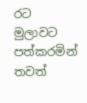රට මුලාවට පත්කරමින් තවත්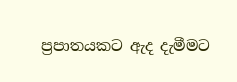ප්‍රපාතයකට ඇද දැමීමට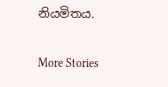නියමිතය.

More Stories